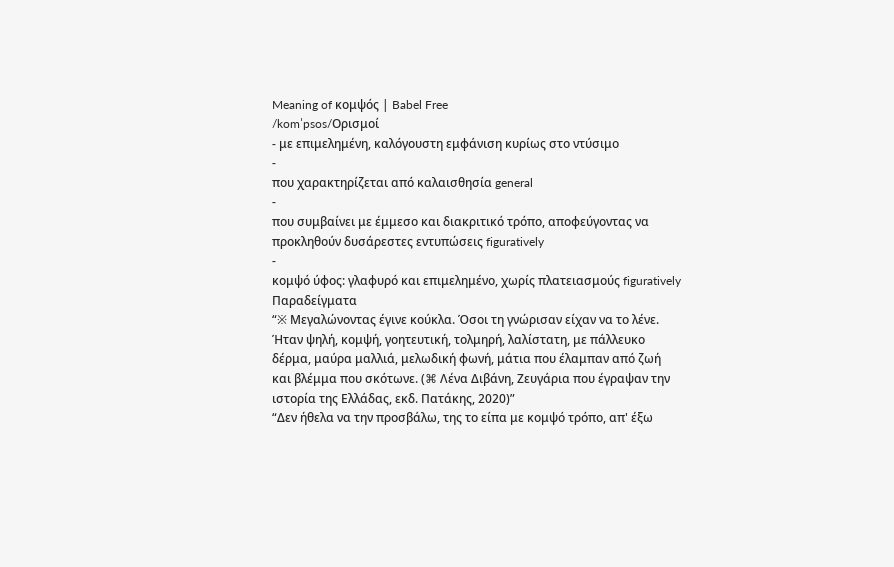Meaning of κομψός | Babel Free
/komˈpsos/Ορισμοί
- με επιμελημένη, καλόγουστη εμφάνιση κυρίως στο ντύσιμο
-
που χαρακτηρίζεται από καλαισθησία general
-
που συμβαίνει με έμμεσο και διακριτικό τρόπο, αποφεύγοντας να προκληθούν δυσάρεστες εντυπώσεις figuratively
-
κομψό ύφος: γλαφυρό και επιμελημένο, χωρίς πλατειασμούς figuratively
Παραδείγματα
“※ Μεγαλώνοντας έγινε κούκλα. Όσοι τη γνώρισαν είχαν να το λένε. Ήταν ψηλή, κομψή, γοητευτική, τολμηρή, λαλίστατη, με πάλλευκο δέρμα, μαύρα μαλλιά, μελωδική φωνή, μάτια που έλαμπαν από ζωή και βλέμμα που σκότωνε. (⌘ Λένα Διβάνη, Ζευγάρια που έγραψαν την ιστορία της Ελλάδας, εκδ. Πατάκης, 2020)”
“Δεν ήθελα να την προσβάλω, της το είπα με κομψό τρόπο, απ' έξω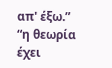απ' έξω.”
“η θεωρία έχει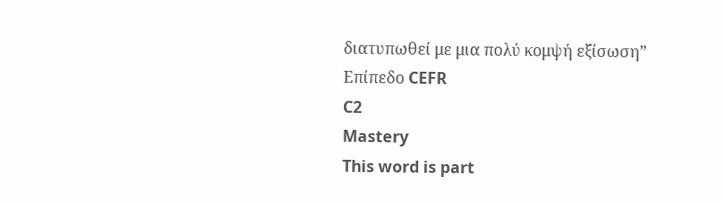διατυπωθεί με μια πολύ κομψή εξίσωση”
Επίπεδο CEFR
C2
Mastery
This word is part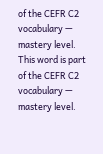of the CEFR C2 vocabulary — mastery level.
This word is part of the CEFR C2 vocabulary — mastery level.